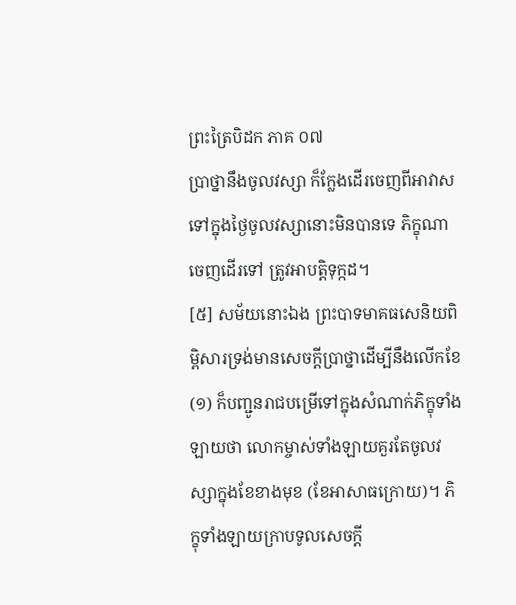ព្រះត្រៃបិដក ភាគ ០៧
ប្រាថ្នានឹងចូលវស្សា ក៏ក្លែងដើរចេញពីអាវាសទៅក្នុងថ្ងៃចូលវស្សានោះមិនបានទេ ភិក្ខុណាចេញដើរទៅ ត្រូវអាបត្តិទុក្កដ។
[៥] សម័យនោះឯង ព្រះបាទមាគធសេនិយពិម្ពិសារទ្រង់មានសេចក្តីប្រាថ្នាដើម្បីនឹងលើកខែ
(១) ក៏បញ្ជូនរាជបម្រើទៅក្នុងសំណាក់ភិក្ខុទាំងឡាយថា លោកម្ចាស់ទាំងឡាយគួរតែចូលវស្សាក្នុងខែខាងមុខ (ខែអាសាធក្រោយ)។ ភិក្ខុទាំងឡាយក្រាបទូលសេចក្តី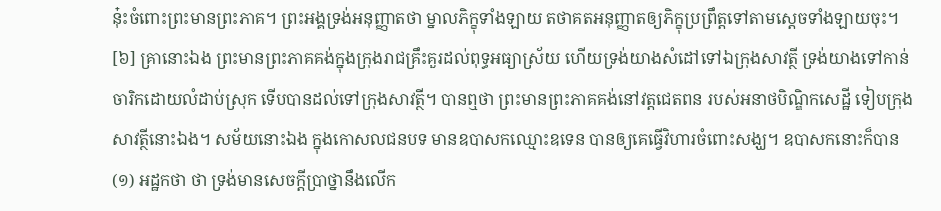នុ៎ះចំពោះព្រះមានព្រះភាគ។ ព្រះអង្គទ្រង់អនុញ្ញាតថា ម្នាលភិក្ខុទាំងឡាយ តថាគតអនុញ្ញាតឲ្យភិក្ខុប្រព្រឹត្តទៅតាមសេ្តចទាំងឡាយចុះ។
[៦] គ្រានោះឯង ព្រះមានព្រះភាគគង់ក្នុងក្រុងរាជគ្រឹះគួរដល់ពុទ្ធអធ្យាស្រ័យ ហើយទ្រង់យាងសំដៅទៅឯក្រុងសាវត្ថី ទ្រង់យាងទៅកាន់ចារិកដោយលំដាប់ស្រុក ទើបបានដល់ទៅក្រុងសាវត្ថី។ បានឮថា ព្រះមានព្រះភាគគង់នៅវត្តជេតពន របស់អនាថបិណ្ឌិកសេដ្ឋី ទៀបក្រុងសាវត្ថីនោះឯង។ សម័យនោះឯង ក្នុងកោសលជនបទ មានឧបាសកឈ្មោះឧទេន បានឲ្យគេធ្វើវិហារចំពោះសង្ឃ។ ឧបាសកនោះក៏បាន
(១) អដ្ឋកថា ថា ទ្រង់មានសេចក្តីប្រាថ្នានឹងលើក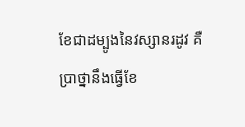ខែជាដម្បូងនៃវស្សានរដូវ គឺប្រាថ្នានឹងធ្វើខែ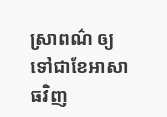ស្រាពណ៌ ឲ្យទៅជាខែអាសាធវិញ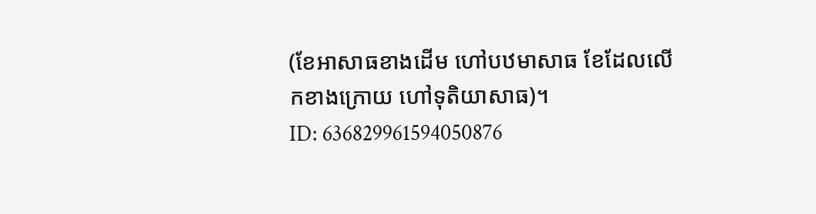(ខែអាសាធខាងដើម ហៅបឋមាសាធ ខែដែលលើកខាងក្រោយ ហៅទុតិយាសាធ)។
ID: 636829961594050876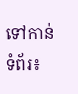ទៅកាន់ទំព័រ៖